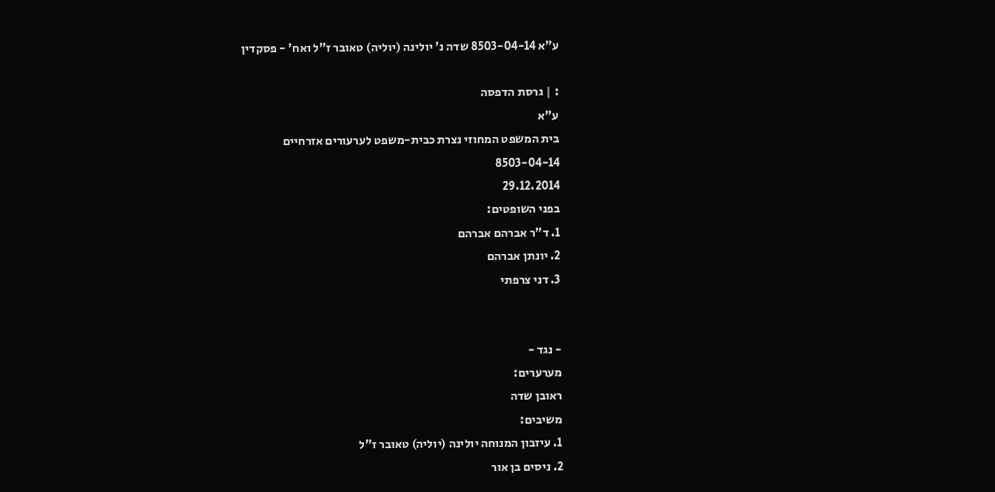ע"א 8503-04-14 שדה נ' יולינה (יוליה) טאובר ז"ל ואח' - פסקדין

: | גרסת הדפסה
ע"א
בית המשפט המחוזי נצרת כבית-משפט לערעורים אזרחיים
8503-04-14
29.12.2014
בפני השופטים:
1. ד"ר אברהם אברהם
2. יונתן אברהם
3. דני צרפתי


- נגד -
מערערים:
ראובן שדה
משיבים:
1. עיזבון המנוחה יולינה (יוליה) טאובר ז"ל
2. ניסים בן אור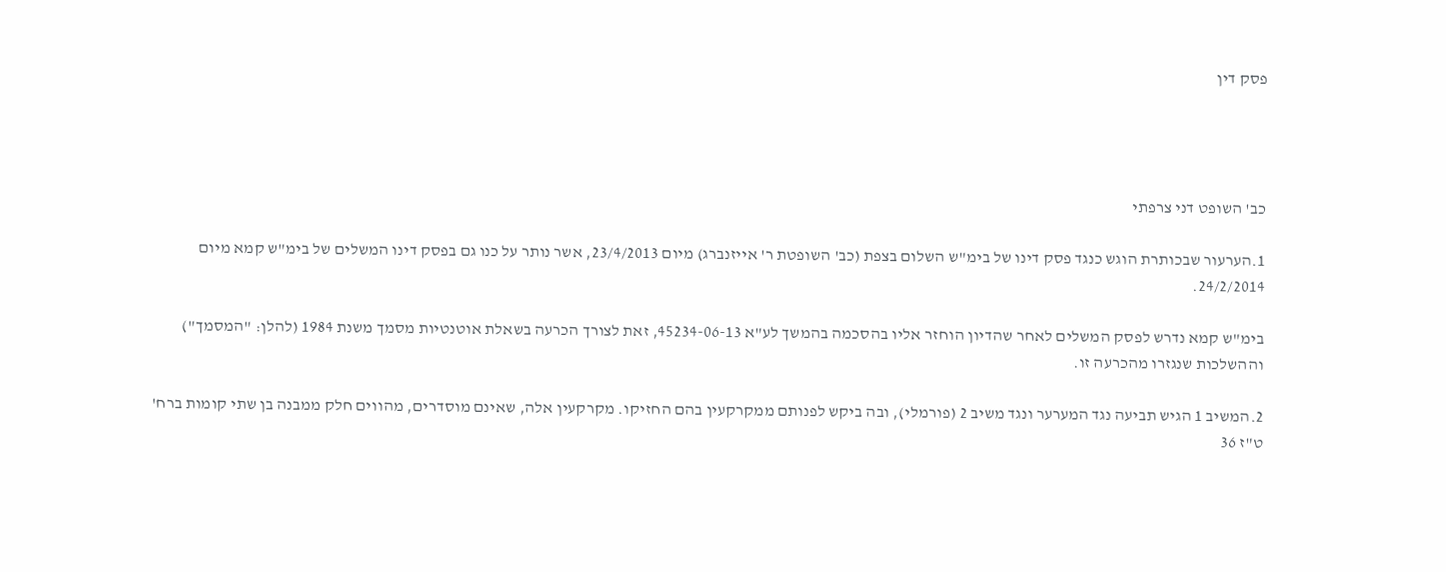פסק דין




כב' השופט דני צרפתי

1.הערעור שבכותרת הוגש כנגד פסק דינו של בימ"ש השלום בצפת (כב' השופטת ר' אייזנברג) מיום 23/4/2013, אשר נותר על כנו גם בפסק דינו המשלים של בימ"ש קמא מיום 24/2/2014.

בימ"ש קמא נדרש לפסק המשלים לאחר שהדיון הוחזר אליו בהסכמה בהמשך לע"א 45234-06-13, זאת לצורך הכרעה בשאלת אוטנטיות מסמך משנת 1984 (להלן: "המסמך") וההשלכות שנגזרו מהכרעה זו.

2.המשיב 1 הגיש תביעה נגד המערער ונגד משיב 2 (פורמלי), ובה ביקש לפנותם ממקרקעין בהם החזיקו. מקרקעין אלה, שאינם מוסדרים, מהווים חלק ממבנה בן שתי קומות ברח' ט"ז 36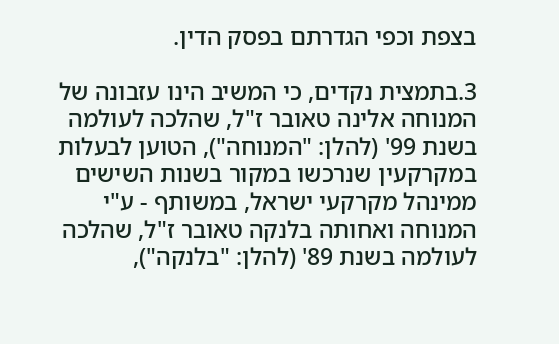בצפת וכפי הגדרתם בפסק הדין.

3.בתמצית נקדים, כי המשיב הינו עזבונה של המנוחה אלינה טאובר ז"ל, שהלכה לעולמה בשנת 99' (להלן: "המנוחה"), הטוען לבעלות במקרקעין שנרכשו במקור בשנות השישים ממינהל מקרקעי ישראל, במשותף - ע"י המנוחה ואחותה בלנקה טאובר ז"ל, שהלכה לעולמה בשנת 89' (להלן: "בלנקה"),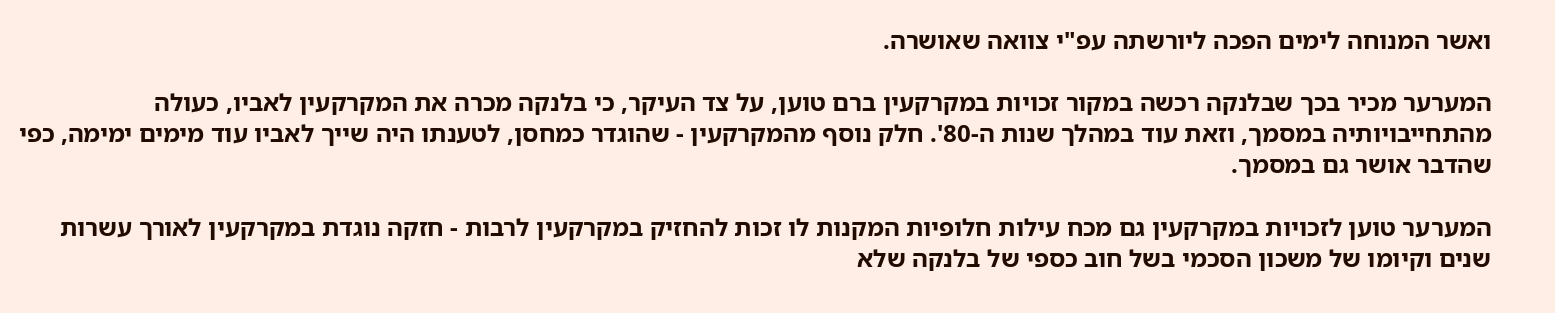ואשר המנוחה לימים הפכה ליורשתה עפ"י צוואה שאושרה.

המערער מכיר בכך שבלנקה רכשה במקור זכויות במקרקעין ברם טוען, על צד העיקר, כי בלנקה מכרה את המקרקעין לאביו, כעולה מהתחייבויותיה במסמך, וזאת עוד במהלך שנות ה-80'. חלק נוסף מהמקרקעין - שהוגדר כמחסן, לטענתו היה שייך לאביו עוד מימים ימימה, כפי שהדבר אושר גם במסמך.

המערער טוען לזכויות במקרקעין גם מכח עילות חלופיות המקנות לו זכות להחזיק במקרקעין לרבות - חזקה נוגדת במקרקעין לאורך עשרות שנים וקיומו של משכון הסכמי בשל חוב כספי של בלנקה שלא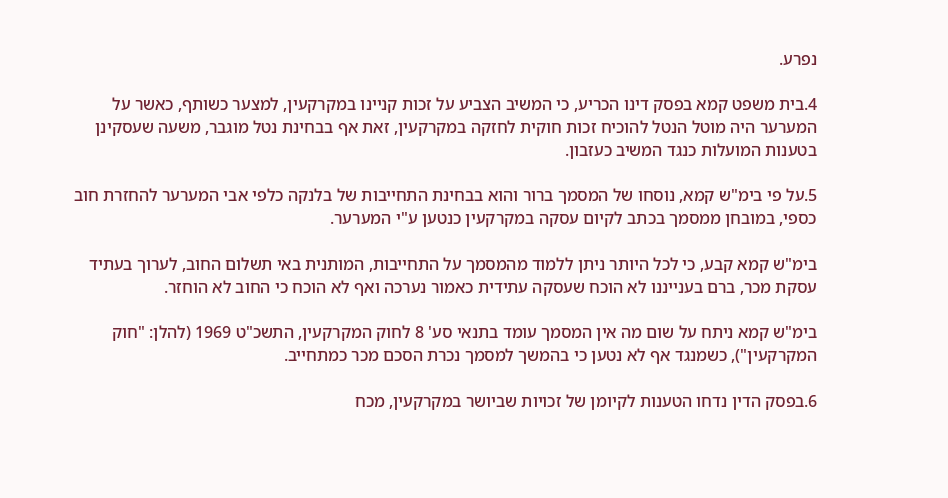נפרע.

4.בית משפט קמא בפסק דינו הכריע, כי המשיב הצביע על זכות קניינו במקרקעין, למצער כשותף, כאשר על המערער היה מוטל הנטל להוכיח זכות חוקית לחזקה במקרקעין, זאת אף בבחינת נטל מוגבר, משעה שעסקינן בטענות המועלות כנגד המשיב כעזבון.

5.על פי בימ"ש קמא, נוסחו של המסמך ברור והוא בבחינת התחייבות של בלנקה כלפי אבי המערער להחזרת חוב כספי, במובחן ממסמך בכתב לקיום עסקה במקרקעין כנטען ע"י המערער.

בימ"ש קמא קבע, כי לכל היותר ניתן ללמוד מהמסמך על התחייבות, המותנית באי תשלום החוב, לערוך בעתיד עסקת מכר, ברם בענייננו לא הוכח שעסקה עתידית כאמור נערכה ואף לא הוכח כי החוב לא הוחזר.

בימ"ש קמא ניתח על שום מה אין המסמך עומד בתנאי סע' 8 לחוק המקרקעין, התשכ"ט 1969 (להלן: "חוק המקרקעין"), כשמנגד אף לא נטען כי בהמשך למסמך נכרת הסכם מכר כמתחייב.

6.בפסק הדין נדחו הטענות לקיומן של זכויות שביושר במקרקעין, מכח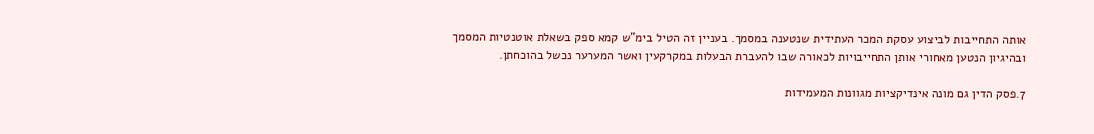אותה התחייבות לביצוע עסקת המכר העתידית שנטענה במסמך. בעניין זה הטיל בימ"ש קמא ספק בשאלת אוטנטיות המסמך ובהיגיון הנטען מאחורי אותן התחייבויות לכאורה שבו להעברת הבעלות במקרקעין ואשר המערער נכשל בהוכחתן.

7.פסק הדין גם מונה אינדיקציות מגוונות המעמידות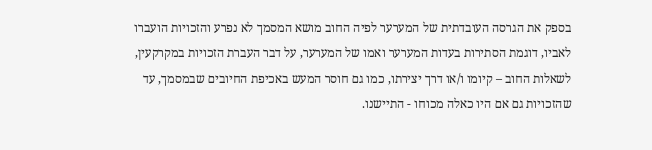בספק את הגרסה העובדתית של המערער לפיה החוב מושא המסמך לא נפרע והזכויות הועברו לאביו, דוגמת הסתירות בעדות המערער ואמו של המערער, על דבר העברת הזכויות במקרקעין, לשאלות החוב – קיומו ו/או דרך יצירתו, כמו גם חוסר המעש באכיפת החיובים שבמסמך, עד שהזכויות גם אם היו כאלה מכוחו - התיישנו.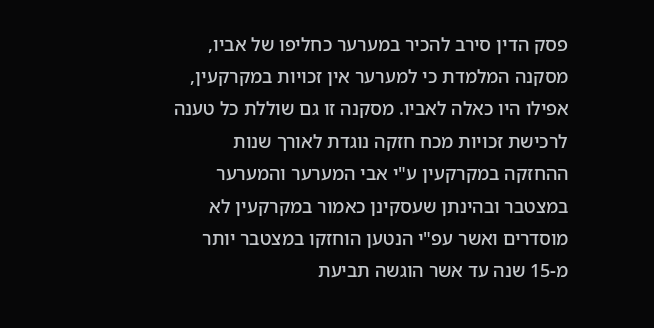פסק הדין סירב להכיר במערער כחליפו של אביו, מסקנה המלמדת כי למערער אין זכויות במקרקעין, אפילו היו כאלה לאביו. מסקנה זו גם שוללת כל טענה לרכישת זכויות מכח חזקה נוגדת לאורך שנות ההחזקה במקרקעין ע"י אבי המערער והמערער במצטבר ובהינתן שעסקינן כאמור במקרקעין לא מוסדרים ואשר עפ"י הנטען הוחזקו במצטבר יותר מ-15 שנה עד אשר הוגשה תביעת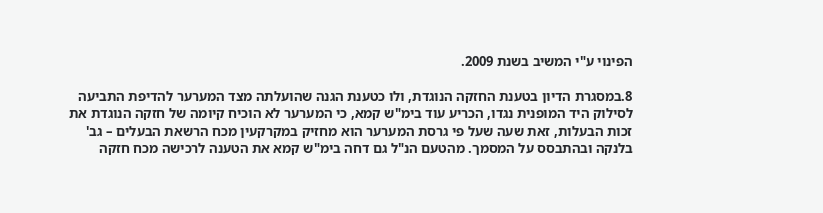הפינוי ע"י המשיב בשנת 2009.

8.במסגרת הדיון בטענת החזקה הנוגדת, ולו כטענת הגנה שהועלתה מצד המערער להדיפת התביעה לסילוק היד המופנית נגדו, הכריע עוד בימ"ש קמא, כי המערער לא הוכיח קיומה של חזקה הנוגדת את זכות הבעלות, זאת שעה שעל פי גרסת המערער הוא מחזיק במקרקעין מכח הרשאת הבעלים – גב' בלנקה ובהתבסס על המסמך. מהטעם הנ"ל גם דחה בימ"ש קמא את הטענה לרכישה מכח חזקה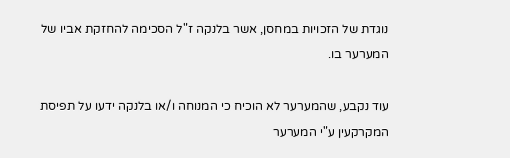נוגדת של הזכויות במחסן, אשר בלנקה ז"ל הסכימה להחזקת אביו של המערער בו.

עוד נקבע, שהמערער לא הוכיח כי המנוחה ו/או בלנקה ידעו על תפיסת המקרקעין ע"י המערער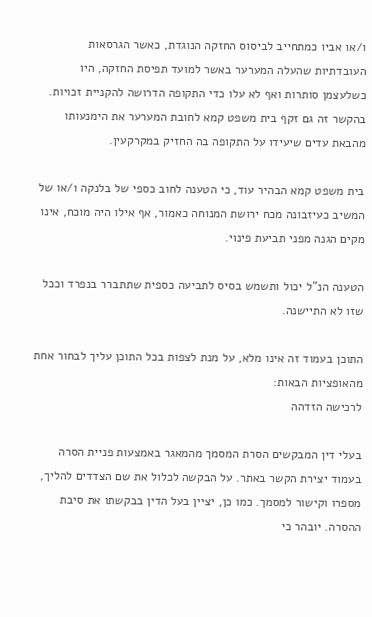ו/או אביו כמתחייב לביסוס החזקה הנוגדת, כאשר הגרסאות העובדתיות שהעלה המערער באשר למועד תפיסת החזקה, היו כשלעצמן סותרות ואף לא עלו כדי התקופה הדרושה להקניית זכויות. בהקשר זה גם זקף בית משפט קמא לחובת המערער את הימנעותו מהבאת עדים שיעידו על התקופה בה החזיק במקרקעין.

בית משפט קמא הבהיר עוד, כי הטענה לחוב כספי של בלנקה ו/או של המשיב כעיזבונה מכח ירושת המנוחה כאמור, אף אילו היה מוכח, אינו מקים הגנה מפני תביעת פינוי.

הטענה הנ"ל יכול ותשמש בסיס לתביעה כספית שתתברר בנפרד וככל שזו לא התיישנה.

התוכן בעמוד זה אינו מלא, על מנת לצפות בכל התוכן עליך לבחור אחת מהאופציות הבאות:
לרכישה הזדהה

בעלי דין המבקשים הסרת המסמך מהמאגר באמצעות פניית הסרה בעמוד יצירת הקשר באתר. על הבקשה לכלול את שם הצדדים להליך, מספרו וקישור למסמך. כמו כן, יציין בעל הדין בבקשתו את סיבת ההסרה. יובהר כי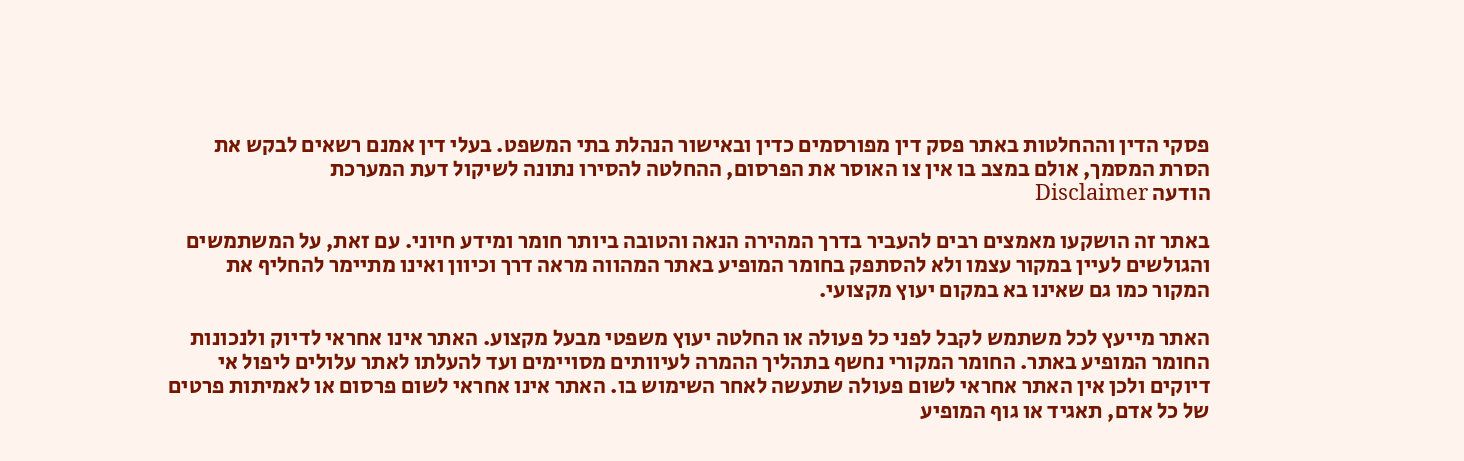פסקי הדין וההחלטות באתר פסק דין מפורסמים כדין ובאישור הנהלת בתי המשפט. בעלי דין אמנם רשאים לבקש את הסרת המסמך, אולם במצב בו אין צו האוסר את הפרסום, ההחלטה להסירו נתונה לשיקול דעת המערכת
הודעה Disclaimer

באתר זה הושקעו מאמצים רבים להעביר בדרך המהירה הנאה והטובה ביותר חומר ומידע חיוני. עם זאת, על המשתמשים והגולשים לעיין במקור עצמו ולא להסתפק בחומר המופיע באתר המהווה מראה דרך וכיוון ואינו מתיימר להחליף את המקור כמו גם שאינו בא במקום יעוץ מקצועי.

האתר מייעץ לכל משתמש לקבל לפני כל פעולה או החלטה יעוץ משפטי מבעל מקצוע. האתר אינו אחראי לדיוק ולנכונות החומר המופיע באתר. החומר המקורי נחשף בתהליך ההמרה לעיוותים מסויימים ועד להעלתו לאתר עלולים ליפול אי דיוקים ולכן אין האתר אחראי לשום פעולה שתעשה לאחר השימוש בו. האתר אינו אחראי לשום פרסום או לאמיתות פרטים של כל אדם, תאגיד או גוף המופיע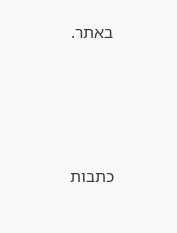באתר.




כתבות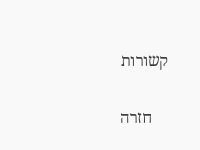קשורות

    חזרה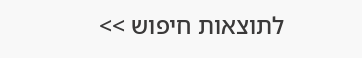לתוצאות חיפוש >>